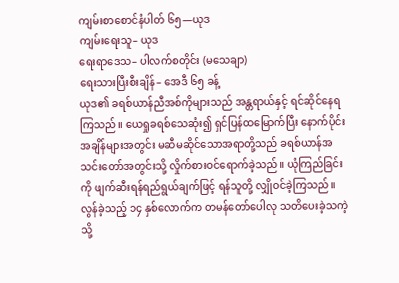ကျမ်းစာစောင်နံပါတ် ၆၅—ယုဒ
ကျမ်းရေးသူ– ယုဒ
ရေးရာဒေသ– ပါလက်စတိုင်း (မသေချာ)
ရေးသားပြီးစီးချိန်– အေဒီ ၆၅ ခန့်
ယုဒ၏ ခရစ်ယာန်ညီအစ်ကိုများသည် အန္တရာယ်နှင့် ရင်ဆိုင်နေရကြသည်။ ယေရှုခရစ်သေဆုံး၍ ရှင်ပြန်ထမြောက်ပြီး နောက်ပိုင်းအချိန်များအတွင်း မဆီမဆိုင်သောအရာတို့သည် ခရစ်ယာန်အသင်းတော်အတွင်းသို့ လှိုက်စားဝင်ရောက်ခဲ့သည်။ ယုံကြည်ခြင်းကို ဖျက်ဆီးရန်ရည်ရွယ်ချက်ဖြင့် ရန်သူတို့ လျှိုဝင်ခဲ့ကြသည်။ လွန်ခဲ့သည့် ၁၄ နှစ်လောက်က တမန်တော်ပေါလု သတိပေးခဲ့သကဲ့သို့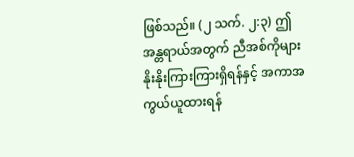ဖြစ်သည်။ (၂ သက်. ၂:၃) ဤအန္တရာယ်အတွက် ညီအစ်ကိုများ နိုးနိုးကြားကြားရှိရန်နှင့် အကာအကွယ်ယူထားရန်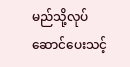မည်သို့လုပ်ဆောင်ပေးသင့်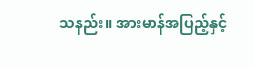သနည်း။ အားမာန်အပြည့်နှင့်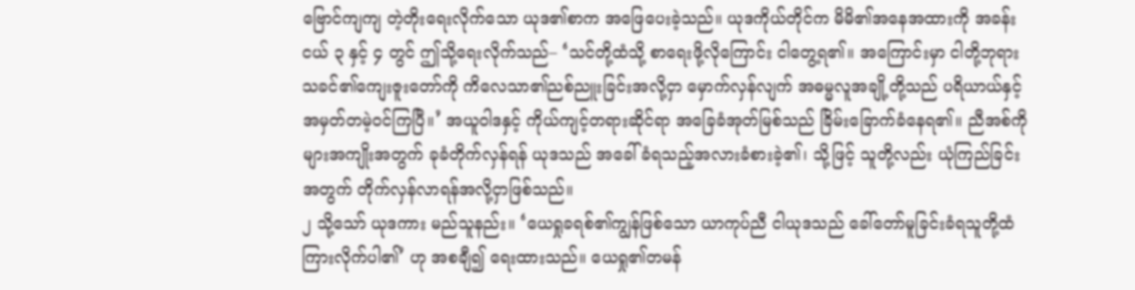ဗြောင်ကျကျ တဲ့တိုးရေးလိုက်သော ယုဒ၏စာက အဖြေပေးခဲ့သည်။ ယုဒကိုယ်တိုင်က မိမိ၏အနေအထားကို အခန်းငယ် ၃ နှင့် ၄ တွင် ဤသို့ရေးလိုက်သည်– ‘သင်တို့ထံသို့ စာရေးဖို့လိုကြောင်း ငါတွေ့ရ၏။ အကြောင်းမှာ ငါတို့ဘုရားသခင်၏ကျေးဇူးတော်ကို ကိလေသာ၏ညစ်ညူးခြင်းအလို့ငှာ မှောက်လှန်လျက် အဓမ္မလူအချို့တို့သည် ပရိယာယ်နှင့် အမှတ်တမဲ့ဝင်ကြပြီ။’ အယူဝါဒနှင့် ကိုယ်ကျင့်တရားဆိုင်ရာ အခြေခံအုတ်မြစ်သည် ခြိမ်းခြောက်ခံနေရ၏။ ညီအစ်ကိုများအကျိုးအတွက် ခုခံတိုက်လှန်ရန် ယုဒသည် အခေါ်ခံရသည့်အလားခံစားခဲ့၏၊ သို့ဖြင့် သူတို့လည်း ယုံကြည်ခြင်းအတွက် တိုက်လှန်လာရန်အလို့ငှာဖြစ်သည်။
၂ သို့သော် ယုဒကား မည်သူနည်း။ ‘ယေရှုခရစ်၏ကျွန်ဖြစ်သော ယာကုပ်ညီ ငါယုဒသည် ခေါ်တော်မူခြင်းခံရသူတို့ထံ ကြားလိုက်ပါ၏’ ဟု အစချီ၍ ရေးထားသည်။ ယေရှု၏တမန်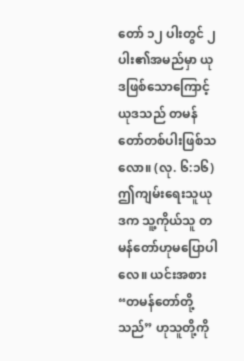တော် ၁၂ ပါးတွင် ၂ ပါး၏အမည်မှာ ယုဒဖြစ်သောကြောင့် ယုဒသည် တမန်တော်တစ်ပါးဖြစ်သလော။ (လု. ၆:၁၆) ဤကျမ်းရေးသူယုဒက သူ့ကိုယ်သူ တမန်တော်ဟုမပြောပါလေ။ ယင်းအစား “တမန်တော်တို့သည်” ဟုသူတို့ကို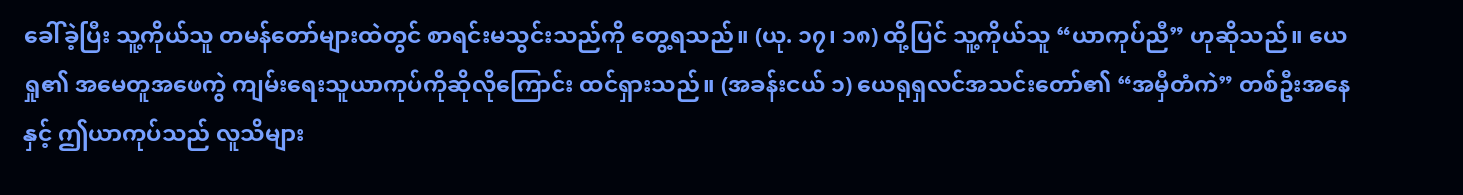ခေါ်ခဲ့ပြီး သူ့ကိုယ်သူ တမန်တော်များထဲတွင် စာရင်းမသွင်းသည်ကို တွေ့ရသည်။ (ယု. ၁၇၊ ၁၈) ထို့ပြင် သူ့ကိုယ်သူ “ယာကုပ်ညီ” ဟုဆိုသည်။ ယေရှု၏ အမေတူအဖေကွဲ ကျမ်းရေးသူယာကုပ်ကိုဆိုလိုကြောင်း ထင်ရှားသည်။ (အခန်းငယ် ၁) ယေရုရှလင်အသင်းတော်၏ “အမှီတံကဲ” တစ်ဦးအနေနှင့် ဤယာကုပ်သည် လူသိများ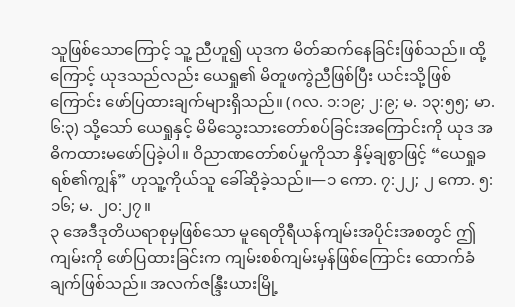သူဖြစ်သောကြောင့် သူ့ ညီဟူ၍ ယုဒက မိတ်ဆက်နေခြင်းဖြစ်သည်။ ထို့ကြောင့် ယုဒသည်လည်း ယေရှု၏ မိတူဖကွဲညီဖြစ်ပြီး ယင်းသို့ဖြစ်ကြောင်း ဖော်ပြထားချက်များရှိသည်။ (ဂလ. ၁:၁၉; ၂:၉; မ. ၁၃:၅၅; မာ. ၆:၃) သို့သော် ယေရှုနှင့် မိမိသွေးသားတော်စပ်ခြင်းအကြောင်းကို ယုဒ အဓိကထားမဖော်ပြခဲ့ပါ။ ဝိညာဏတော်စပ်မှုကိုသာ နှိမ့်ချစွာဖြင့် “ယေရှုခရစ်၏ကျွန်” ဟုသူ့ကိုယ်သူ ခေါ်ဆိုခဲ့သည်။—၁ ကော. ၇:၂၂; ၂ ကော. ၅:၁၆; မ. ၂၀:၂၇။
၃ အေဒီဒုတိယရာစုမှဖြစ်သော မူရေတိုရီယန်ကျမ်းအပိုင်းအစတွင် ဤကျမ်းကို ဖော်ပြထားခြင်းက ကျမ်းစစ်ကျမ်းမှန်ဖြစ်ကြောင်း ထောက်ခံချက်ဖြစ်သည်။ အလက်ဇန္ဒြီးယားမြို့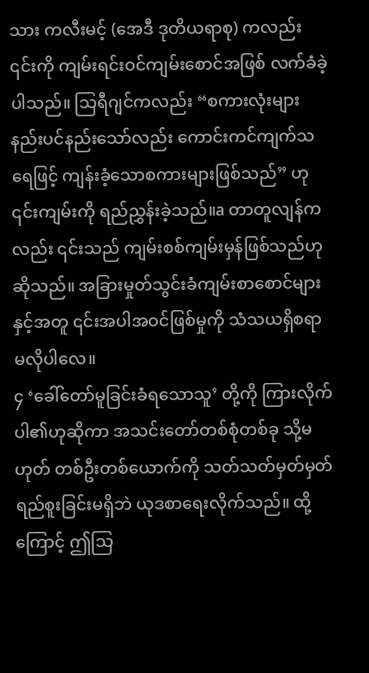သား ကလီးမင့် (အေဒီ ဒုတိယရာစု) ကလည်း ၎င်းကို ကျမ်းရင်းဝင်ကျမ်းစောင်အဖြစ် လက်ခံခဲ့ပါသည်။ သြရီဂျင်ကလည်း “စကားလုံးများ နည်းပင်နည်းသော်လည်း ကောင်းကင်ကျက်သရေဖြင့် ကျန်းခံ့သောစကားများဖြစ်သည်” ဟု ၎င်းကျမ်းကို ရည်ညွှန်းခဲ့သည်။a တာတူလျန်ကလည်း ၎င်းသည် ကျမ်းစစ်ကျမ်းမှန်ဖြစ်သည်ဟုဆိုသည်။ အခြားမှုတ်သွင်းခံကျမ်းစာစောင်များနှင့်အတူ ၎င်းအပါအဝင်ဖြစ်မှုကို သံသယရှိစရာမလိုပါလေ။
၄ ‘ခေါ်တော်မူခြင်းခံရသောသူ’ တို့ကို ကြားလိုက်ပါ၏ဟုဆိုကာ အသင်းတော်တစ်စုံတစ်ခု သို့မဟုတ် တစ်ဦးတစ်ယောက်ကို သတ်သတ်မှတ်မှတ် ရည်စူးခြင်းမရှိဘဲ ယုဒစာရေးလိုက်သည်။ ထို့ကြောင့် ဤသြ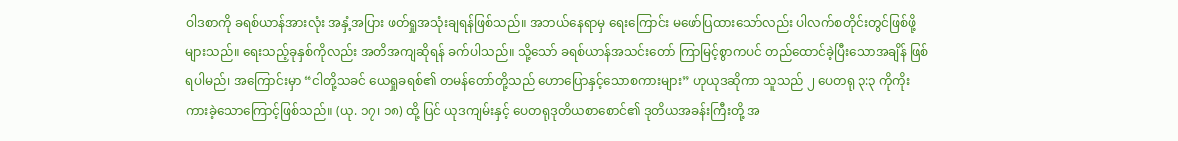ဝါဒစာကို ခရစ်ယာန်အားလုံး အနှံ့အပြား ဖတ်ရှုအသုံးချရန်ဖြစ်သည်။ အဘယ်နေရာမှ ရေးကြောင်း မဖော်ပြထားသော်လည်း ပါလက်စတိုင်းတွင်ဖြစ်ဖို့များသည်။ ရေးသည့်ခုနှစ်ကိုလည်း အတိအကျဆိုရန် ခက်ပါသည်။ သို့သော် ခရစ်ယာန်အသင်းတော် ကြာမြင့်စွာကပင် တည်ထောင်ခဲ့ပြီးသောအချိန် ဖြစ်ရပါမည်၊ အကြောင်းမှာ “ငါတို့သခင် ယေရှုခရစ်၏ တမန်တော်တို့သည် ဟောပြောနှင့်သောစကားများ” ဟုယုဒဆိုကာ သူသည် ၂ ပေတရု ၃:၃ ကိုကိုးကားခဲ့သောကြောင့်ဖြစ်သည်။ (ယု. ၁၇၊ ၁၈) ထို့ ပြင် ယုဒကျမ်းနှင့် ပေတရုဒုတိယစာစောင်၏ ဒုတိယအခန်းကြီးတို့ အ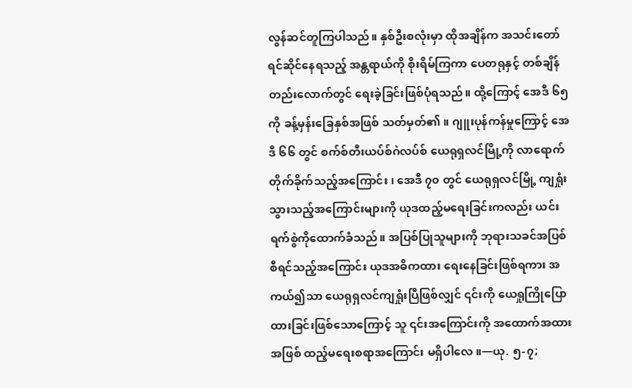လွန်ဆင်တူကြပါသည်။ နှစ်ဦးစလုံးမှာ ထိုအချိန်က အသင်းတော်ရင်ဆိုင်နေရသည့် အန္တရာယ်ကို စိုးရိမ်ကြကာ ပေတရုနှင့် တစ်ချိန်တည်းလောက်တွင် ရေးခဲ့ခြင်းဖြစ်ပုံရသည်။ ထို့ကြောင့် အေဒီ ၆၅ ကို ခန့်မှန်းခြေနှစ်အဖြစ် သတ်မှတ်၏။ ဂျူးပုန်ကန်မှုကြောင့် အေဒီ ၆၆ တွင် စက်စ်တီးယပ်စ်ဂဲလပ်စ် ယေရုရှလင်မြို့ကို လာရောက်တိုက်ခိုက်သည့်အကြောင်း၊ အေဒီ ၇၀ တွင် ယေရုရှလင်မြို့ ကျရှုံးသွားသည့်အကြောင်းများကို ယုဒထည့်မရေးခြင်းကလည်း ယင်းရက်စွဲကိုထောက်ခံသည်။ အပြစ်ပြုသူများကို ဘုရားသခင်အပြစ်စီရင်သည့်အကြောင်း ယုဒအဓိကထား ရေးနေခြင်းဖြစ်ရကား အကယ်၍သာ ယေရုရှလင်ကျရှုံးပြီဖြစ်လျှင် ၎င်းကို ယေရှုကြိုပြောထားခြင်းဖြစ်သောကြောင့် သူ ၎င်းအကြောင်းကို အထောက်အထားအဖြစ် ထည့်မရေးစရာအကြောင်း မရှိပါလေ။—ယု. ၅-၇;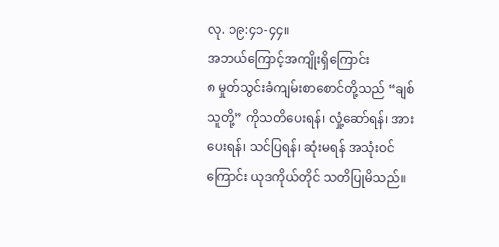လု. ၁၉:၄၁-၄၄။
အဘယ်ကြောင့်အကျိုးရှိကြောင်း
၈ မှုတ်သွင်းခံကျမ်းစာစောင်တို့သည် “ချစ်သူတို့” ကိုသတိပေးရန်၊ လှုံ့ဆော်ရန်၊ အားပေးရန်၊ သင်ပြရန်၊ ဆုံးမရန် အသုံးဝင်ကြောင်း ယုဒကိုယ်တိုင် သတိပြုမိသည်။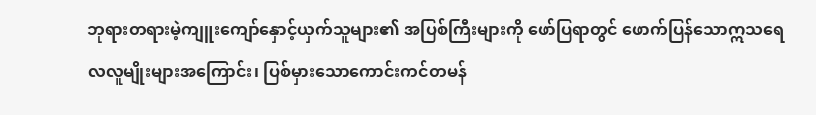ဘုရားတရားမဲ့ကျူးကျော်နှောင့်ယှက်သူများ၏ အပြစ်ကြီးများကို ဖော်ပြရာတွင် ဖောက်ပြန်သောဣသရေလလူမျိုးများအကြောင်း၊ ပြစ်မှားသောကောင်းကင်တမန်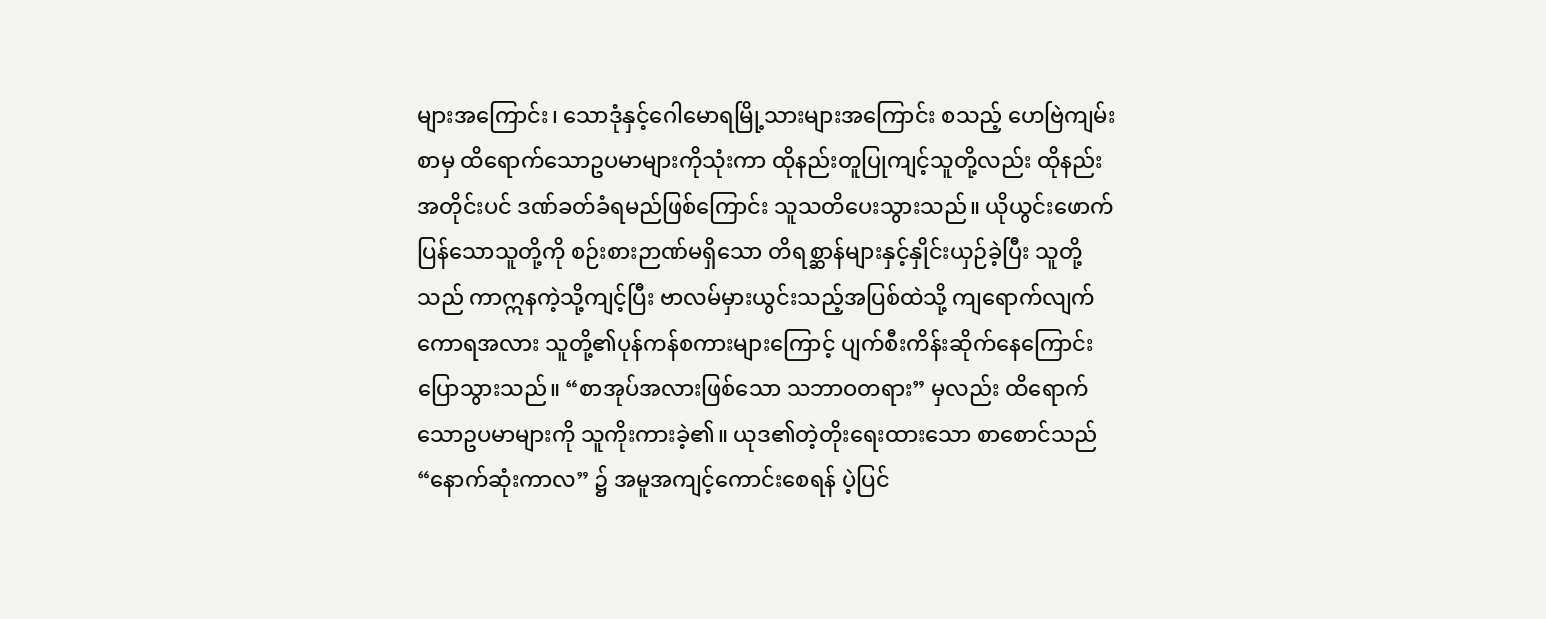များအကြောင်း၊ သောဒုံနှင့်ဂေါမောရမြို့သားများအကြောင်း စသည့် ဟေဗြဲကျမ်းစာမှ ထိရောက်သောဥပမာများကိုသုံးကာ ထိုနည်းတူပြုကျင့်သူတို့လည်း ထိုနည်းအတိုင်းပင် ဒဏ်ခတ်ခံရမည်ဖြစ်ကြောင်း သူသတိပေးသွားသည်။ ယိုယွင်းဖောက်ပြန်သောသူတို့ကို စဉ်းစားဉာဏ်မရှိသော တိရစ္ဆာန်များနှင့်နှိုင်းယှဉ်ခဲ့ပြီး သူတို့သည် ကာဣနကဲ့သို့ကျင့်ပြီး ဗာလမ်မှားယွင်းသည့်အပြစ်ထဲသို့ ကျရောက်လျက် ကောရအလား သူတို့၏ပုန်ကန်စကားများကြောင့် ပျက်စီးကိန်းဆိုက်နေကြောင်း ပြောသွားသည်။ “စာအုပ်အလားဖြစ်သော သဘာဝတရား” မှလည်း ထိရောက်သောဥပမာများကို သူကိုးကားခဲ့၏။ ယုဒ၏တဲ့တိုးရေးထားသော စာစောင်သည် “နောက်ဆုံးကာလ” ၌ အမူအကျင့်ကောင်းစေရန် ပဲ့ပြင်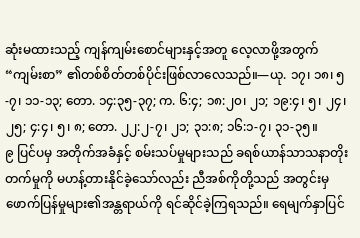ဆုံးမထားသည့် ကျန်ကျမ်းစောင်များနှင့်အတူ လေ့လာဖို့အတွက် “ကျမ်းစာ” ၏တစ်စိတ်တစ်ပိုင်းဖြစ်လာလေသည်။—ယု. ၁၇၊ ၁၈၊ ၅-၇၊ ၁၁-၁၃; တော. ၁၄:၃၅-၃၇; က. ၆:၄; ၁၈:၂၀၊ ၂၁; ၁၉:၄၊ ၅၊ ၂၄၊ ၂၅; ၄:၄၊ ၅၊ ၈; တော. ၂၂:၂-၇၊ ၂၁; ၃၁:၈; ၁၆:၁-၇၊ ၃၁-၃၅။
၉ ပြင်ပမှ အတိုက်အခံနှင့် စမ်းသပ်မှုများသည် ခရစ်ယာန်သာသနာတိုးတက်မှုကို မဟန့်တားနိုင်ခဲ့သော်လည်း ညီအစ်ကိုတို့သည် အတွင်းမှ ဖောက်ပြန်မှုများ၏အန္တရာယ်ကို ရင်ဆိုင်ခဲ့ကြရသည်။ ရေမျက်နှာပြင်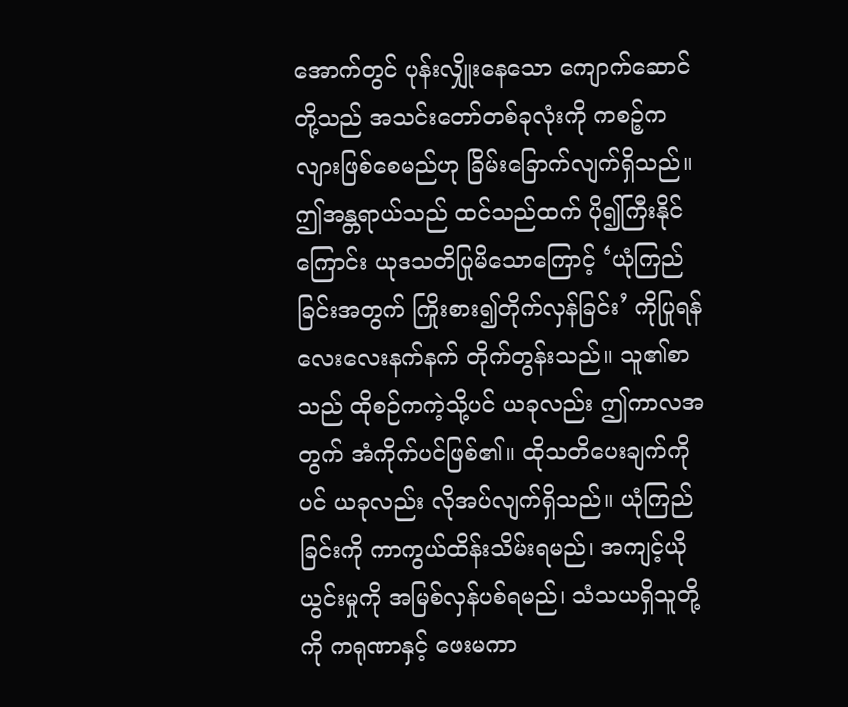အောက်တွင် ပုန်းလျှိုးနေသော ကျောက်ဆောင်တို့သည် အသင်းတော်တစ်ခုလုံးကို ကစဉ့်ကလျားဖြစ်စေမည်ဟု ခြိမ်းခြောက်လျက်ရှိသည်။ ဤအန္တရာယ်သည် ထင်သည်ထက် ပို၍ကြီးနိုင်ကြောင်း ယုဒသတိပြုမိသောကြောင့် ‘ယုံကြည်ခြင်းအတွက် ကြိုးစား၍တိုက်လှန်ခြင်း’ ကိုပြုရန် လေးလေးနက်နက် တိုက်တွန်းသည်။ သူ၏စာသည် ထိုစဉ်ကကဲ့သို့ပင် ယခုလည်း ဤကာလအတွက် အံကိုက်ပင်ဖြစ်၏။ ထိုသတိပေးချက်ကိုပင် ယခုလည်း လိုအပ်လျက်ရှိသည်။ ယုံကြည်ခြင်းကို ကာကွယ်ထိန်းသိမ်းရမည်၊ အကျင့်ယိုယွင်းမှုကို အမြစ်လှန်ပစ်ရမည်၊ သံသယရှိသူတို့ကို ကရုဏာနှင့် ဖေးမကာ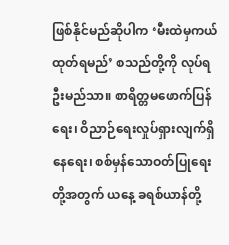ဖြစ်နိုင်မည်ဆိုပါက ‘မီးထဲမှကယ်ထုတ်ရမည်’ စသည်တို့ကို လုပ်ရဦးမည်သာ။ စာရိတ္တမဖောက်ပြန်ရေး၊ ဝိညာဉ်ရေးလှုပ်ရှားလျက်ရှိနေရေး၊ စစ်မှန်သောဝတ်ပြုရေးတို့အတွက် ယနေ့ ခရစ်ယာန်တို့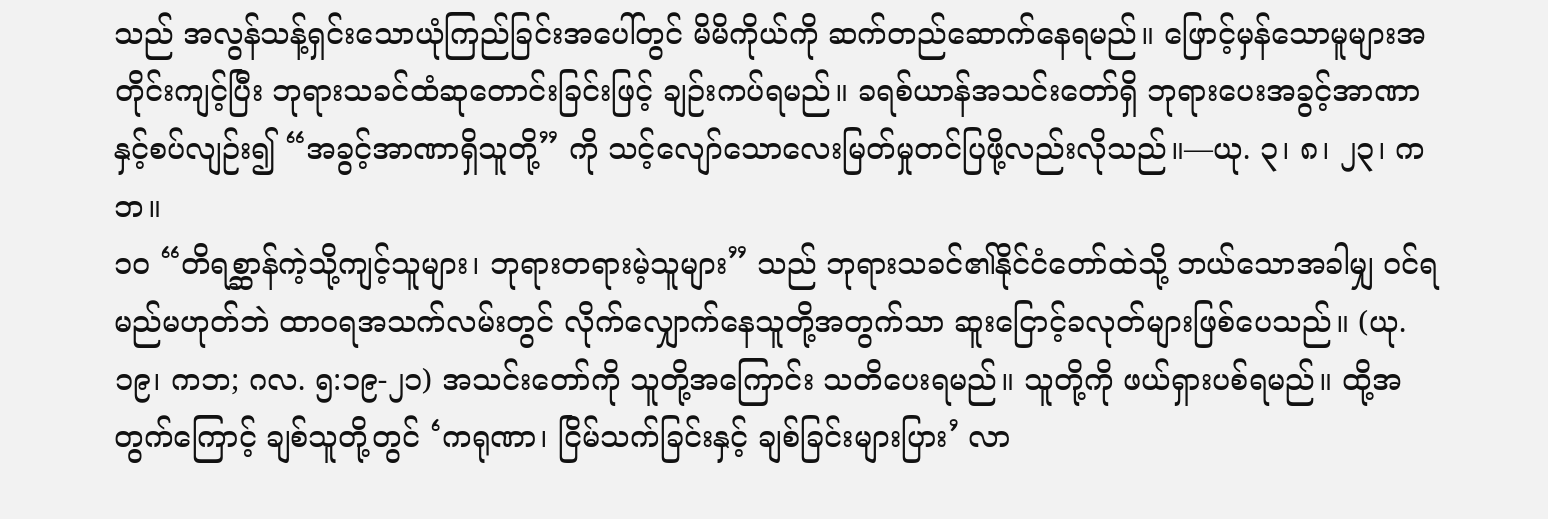သည် အလွန်သန့်ရှင်းသောယုံကြည်ခြင်းအပေါ်တွင် မိမိကိုယ်ကို ဆက်တည်ဆောက်နေရမည်။ ဖြောင့်မှန်သောမူများအတိုင်းကျင့်ပြီး ဘုရားသခင်ထံဆုတောင်းခြင်းဖြင့် ချဉ်းကပ်ရမည်။ ခရစ်ယာန်အသင်းတော်ရှိ ဘုရားပေးအခွင့်အာဏာနှင့်စပ်လျဉ်း၍ “အခွင့်အာဏာရှိသူတို့” ကို သင့်လျော်သောလေးမြတ်မှုတင်ပြဖို့လည်းလိုသည်။—ယု. ၃၊ ၈၊ ၂၃၊ ကဘ။
၁၀ “တိရစ္ဆာန်ကဲ့သို့ကျင့်သူများ၊ ဘုရားတရားမဲ့သူများ” သည် ဘုရားသခင်၏နိုင်ငံတော်ထဲသို့ ဘယ်သောအခါမျှ ဝင်ရမည်မဟုတ်ဘဲ ထာဝရအသက်လမ်းတွင် လိုက်လျှောက်နေသူတို့အတွက်သာ ဆူးငြောင့်ခလုတ်များဖြစ်ပေသည်။ (ယု. ၁၉၊ ကဘ; ဂလ. ၅:၁၉-၂၁) အသင်းတော်ကို သူတို့အကြောင်း သတိပေးရမည်။ သူတို့ကို ဖယ်ရှားပစ်ရမည်။ ထို့အတွက်ကြောင့် ချစ်သူတို့တွင် ‘ကရုဏာ၊ ငြိမ်သက်ခြင်းနှင့် ချစ်ခြင်းများပြား’ လာ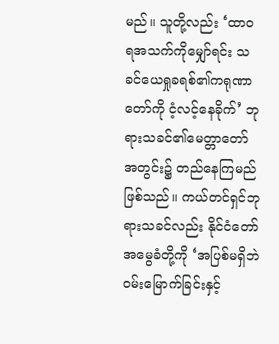မည်။ သူတို့လည်း ‘ထာဝရအသက်ကိုမျှော်ရင်း သခင်ယေရှုခရစ်၏ကရုဏာတော်ကို ငံ့လင့်နေခိုက်’ ဘုရားသခင်၏မေတ္တာတော်အတွင်း၌ တည်နေကြမည်ဖြစ်သည်။ ကယ်တင်ရှင်ဘုရားသခင်လည်း နိုင်ငံတော်အမွေခံတို့ကို ‘အပြစ်မရှိဘဲ ဝမ်းမြောက်ခြင်းနှင့်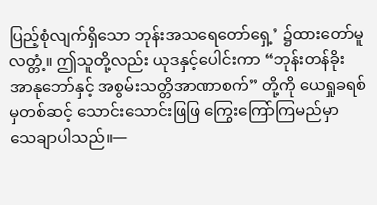ပြည့်စုံလျက်ရှိသော ဘုန်းအသရေတော်ရှေ့’ ၌ထားတော်မူလတ္တံ့။ ဤသူတို့လည်း ယုဒနှင့်ပေါင်းကာ “ဘုန်းတန်ခိုးအာနုဘော်နှင့် အစွမ်းသတ္တိအာဏာစက်” တို့ကို ယေရှုခရစ်မှတစ်ဆင့် သောင်းသောင်းဖြဖြ ကြွေးကြော်ကြမည်မှာ သေချာပါသည်။—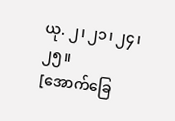ယု. ၂၊ ၂၁၊ ၂၄၊ ၂၅။
[အောက်ခြေ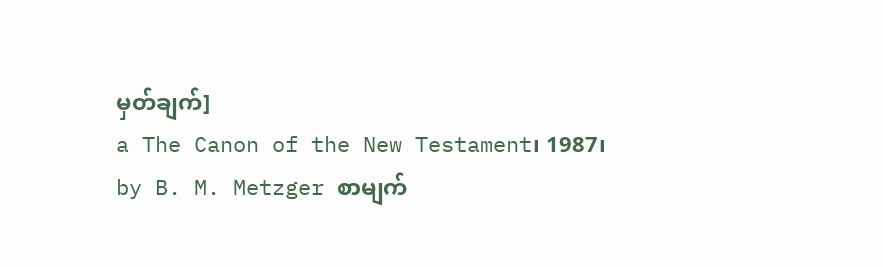မှတ်ချက်]
a The Canon of the New Testament၊ 1987၊ by B. M. Metzger စာမျက်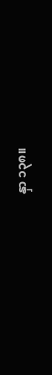နှာ ၁၃၈။